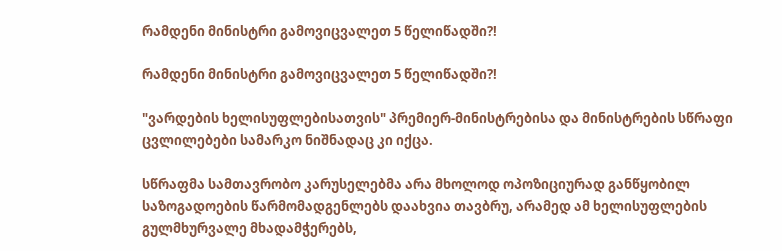რამდენი მინისტრი გამოვიცვალეთ 5 წელიწადში?!

რამდენი მინისტრი გამოვიცვალეთ 5 წელიწადში?!

"ვარდების ხელისუფლებისათვის" პრემიერ-მინისტრებისა და მინისტრების სწრაფი ცვლილებები სამარკო ნიშნადაც კი იქცა.

სწრაფმა სამთავრობო კარუსელებმა არა მხოლოდ ოპოზიციურად განწყობილ საზოგადოების წარმომადგენლებს დაახვია თავბრუ, არამედ ამ ხელისუფლების გულმხურვალე მხადამჭერებს,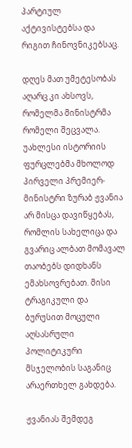პარტიულ აქტივისტებსა და რიგით ჩინოვნიკებსაც.

დღეს მათ უმეტესობას აღარც კი ახსოვს, რომელმა მინისტრმა რომელი შეცვალა. უახლესი ისტორიის ფურცლებმა მხოლოდ პირველი პრემიერ-მინისტრი ზურაბ ჟვანია არ მისცა დავიწყებას, რომლის სახელიცა და გვარიც ალბათ მომავალ თაობებს დიდხანს ემახსოვრებათ. მისი ტრაგიკული და ბურუსით მოცული აღსასრული პოლიტიკური მსჯელობის საგანიც არაერთხელ გახდება.

ჟვანიას შემდეგ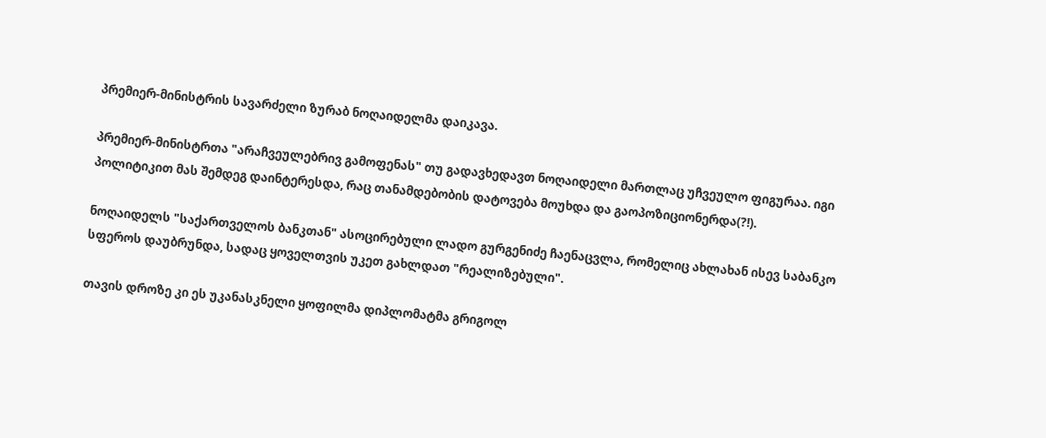პრემიერ-მინისტრის სავარძელი ზურაბ ნოღაიდელმა დაიკავა.

პრემიერ-მინისტრთა "არაჩვეულებრივ გამოფენას" თუ გადავხედავთ ნოღაიდელი მართლაც უჩვეულო ფიგურაა. იგი პოლიტიკით მას შემდეგ დაინტერესდა, რაც თანამდებობის დატოვება მოუხდა და გაოპოზიციონერდა(?!).

ნოღაიდელს "საქართველოს ბანკთან" ასოცირებული ლადო გურგენიძე ჩაენაცვლა, რომელიც ახლახან ისევ საბანკო სფეროს დაუბრუნდა, სადაც ყოველთვის უკეთ გახლდათ "რეალიზებული".

თავის დროზე კი ეს უკანასკნელი ყოფილმა დიპლომატმა გრიგოლ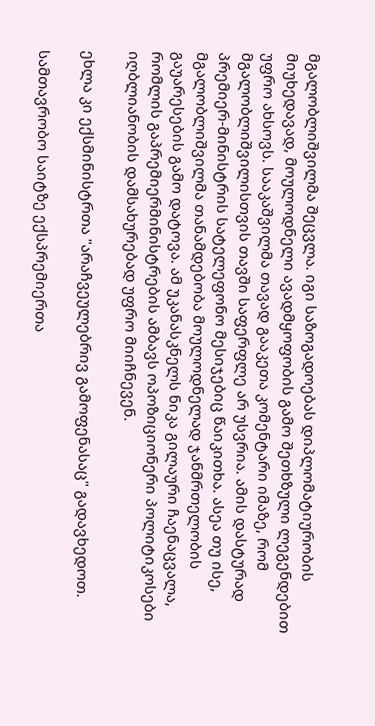მგალობლიშვილმა შეცვლა. იგი საზოგადოებას დიპლომატიურობის მიუხედავად, მოულოდნელი ავადმყოფობის გამო შეთხზული ლეგენდებით უფრო ახსოვს. სააკაშვილმა თავად გააკეთა კომენტარი იმაზე, რომ მგალობლიშვილისთვის თავში საფერფლე არ უსვრია. ამის დასტურად პრემიერ-მინისტრის სატელეფონო მესიჯებიც წაიკითხა. ასეა თუ ისე, მგალობლიშვილმა თანამდებობა მოულოდნელად ჯანმრთელობის გაუარესების გამო დატოვა. ამ უკანასკნელს ნიკა გილაური ჩაენაცვალა, რომლის გაპრემიერმინისტრების ამბავს ოპოზიციონერი პოლიტიკოსები იღბლიანობის დამსახურებად უფრო მიიჩნევენ.

ეხლა კი ექსმინისტრთა "არაჩვეულებრივ გამოფენასაც" გადავხედოთ.

სამთავრობო საიტზე ექსპრემიერთა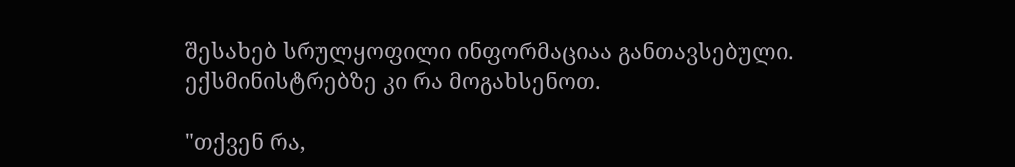შესახებ სრულყოფილი ინფორმაციაა განთავსებული. ექსმინისტრებზე კი რა მოგახსენოთ.

"თქვენ რა,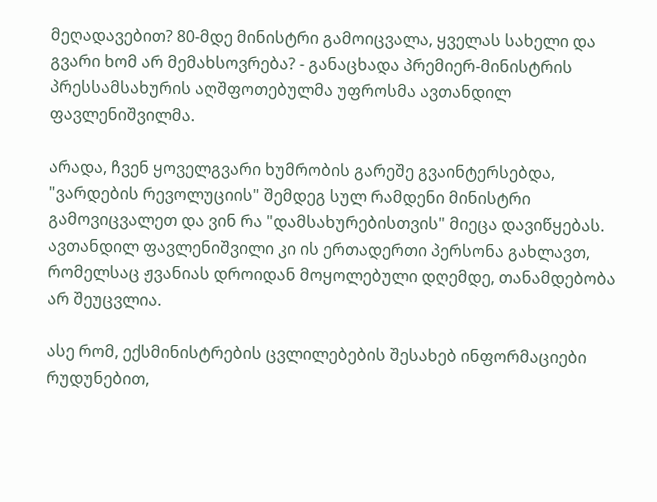მეღადავებით? 80-მდე მინისტრი გამოიცვალა, ყველას სახელი და გვარი ხომ არ მემახსოვრება? - განაცხადა პრემიერ-მინისტრის პრესსამსახურის აღშფოთებულმა უფროსმა ავთანდილ ფავლენიშვილმა.

არადა, ჩვენ ყოველგვარი ხუმრობის გარეშე გვაინტერსებდა, "ვარდების რევოლუციის" შემდეგ სულ რამდენი მინისტრი გამოვიცვალეთ და ვინ რა "დამსახურებისთვის" მიეცა დავიწყებას. ავთანდილ ფავლენიშვილი კი ის ერთადერთი პერსონა გახლავთ, რომელსაც ჟვანიას დროიდან მოყოლებული დღემდე, თანამდებობა არ შეუცვლია.

ასე რომ, ექსმინისტრების ცვლილებების შესახებ ინფორმაციები რუდუნებით,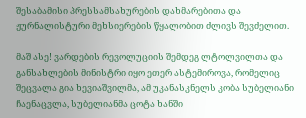შესაბამისი პრესსამსახურების დახმარებითა და ჟურნალისტური მეხსიერების წყალობით ძლივს შევძელით.

მაშ ასე! ვარდების რევოლუციის შემდეგ ლტოლვილთა და განსახლების მინისტრი იყო ეთერ ასტემიროვა, რომელიც შეცვალა გია ხევიაშვილმა, ამ უკანასკნელს კობა სუბელიანი ჩაენაცვლა, სუბელიანმა ცოტა ხანში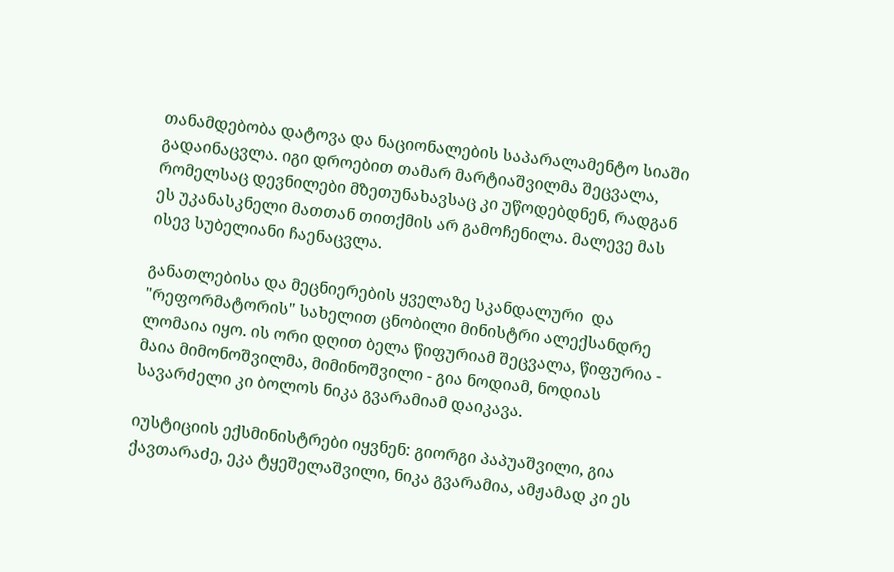თანამდებობა დატოვა და ნაციონალების საპარალამენტო სიაში გადაინაცვლა. იგი დროებით თამარ მარტიაშვილმა შეცვალა, რომელსაც დევნილები მზეთუნახავსაც კი უწოდებდნენ, რადგან ეს უკანასკნელი მათთან თითქმის არ გამოჩენილა. მალევე მას ისევ სუბელიანი ჩაენაცვლა.

განათლებისა და მეცნიერების ყველაზე სკანდალური  და "რეფორმატორის" სახელით ცნობილი მინისტრი ალექსანდრე ლომაია იყო. ის ორი დღით ბელა წიფურიამ შეცვალა, წიფურია - მაია მიმონოშვილმა, მიმინოშვილი - გია ნოდიამ, ნოდიას სავარძელი კი ბოლოს ნიკა გვარამიამ დაიკავა.

იუსტიციის ექსმინისტრები იყვნენ: გიორგი პაპუაშვილი, გია ქავთარაძე, ეკა ტყეშელაშვილი, ნიკა გვარამია, ამჟამად კი ეს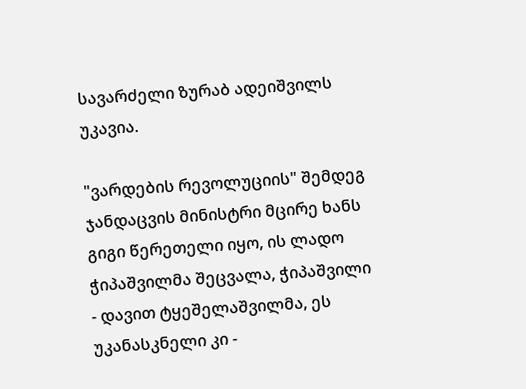სავარძელი ზურაბ ადეიშვილს უკავია.

"ვარდების რევოლუციის" შემდეგ ჯანდაცვის მინისტრი მცირე ხანს გიგი წერეთელი იყო, ის ლადო ჭიპაშვილმა შეცვალა, ჭიპაშვილი - დავით ტყეშელაშვილმა, ეს უკანასკნელი კი -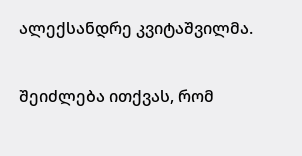ალექსანდრე კვიტაშვილმა.

შეიძლება ითქვას, რომ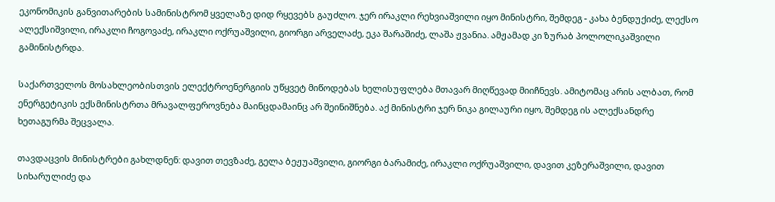ეკონომიკის განვითარების სამინისტრომ ყველაზე დიდ რყევებს გაუძლო. ჯერ ირაკლი რეხვიაშვილი იყო მინისტრი, შემდეგ - კახა ბენდუქიძე, ლექსო ალექსიშვილი, ირაკლი ჩოგოვაძე, ირაკლი ოქრუაშვილი, გიორგი არველაძე, ეკა შარაშიძე, ლაშა ჟვანია. ამჟამად კი ზურაბ პოლოლიკაშვილი გამინისტრდა.

საქართველოს მოსახლეობისთვის ელექტროენერგიის უწყვეტ მიწოდებას ხელისუფლება მთავარ მიღწევად მიიჩნევს. ამიტომაც არის ალბათ, რომ ენერგეტიკის ექსმინისტრთა მრავალფეროვნება მაინცდამაინც არ შეინიშნება. აქ მინისტრი ჯერ ნიკა გილაური იყო, შემდეგ ის ალექსანდრე ხეთაგურმა შეცვალა.

თავდაცვის მინისტრები გახლდნენ: დავით თევზაძე, გელა ბეჟუაშვილი, გიორგი ბარამიძე, ირაკლი ოქრუაშვილი, დავით კეზერაშვილი, დავით სიხარულიძე და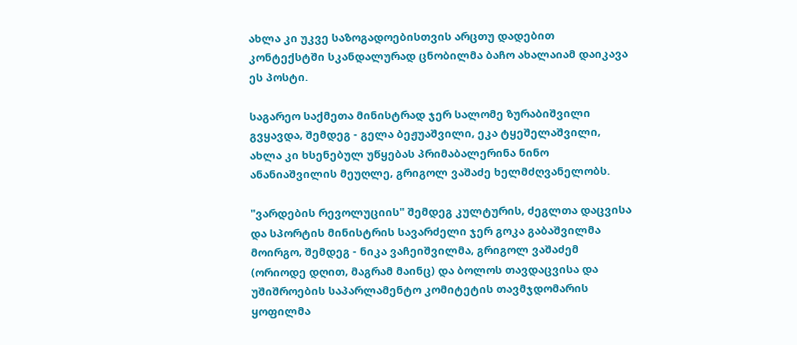ახლა კი უკვე საზოგადოებისთვის არცთუ დადებით კონტექსტში სკანდალურად ცნობილმა ბაჩო ახალაიამ დაიკავა ეს პოსტი.

საგარეო საქმეთა მინისტრად ჯერ სალომე ზურაბიშვილი გვყავდა, შემდეგ - გელა ბეჟუაშვილი, ეკა ტყეშელაშვილი, ახლა კი ხსენებულ უწყებას პრიმაბალერინა ნინო ანანიაშვილის მეუღლე, გრიგოლ ვაშაძე ხელმძღვანელობს.

"ვარდების რევოლუციის" შემდეგ კულტურის, ძეგლთა დაცვისა და სპორტის მინისტრის სავარძელი ჯერ გოკა გაბაშვილმა მოირგო, შემდეგ - ნიკა ვაჩეიშვილმა, გრიგოლ ვაშაძემ (ორიოდე დღით, მაგრამ მაინც) და ბოლოს თავდაცვისა და უშიშროების საპარლამენტო კომიტეტის თავმჯდომარის ყოფილმა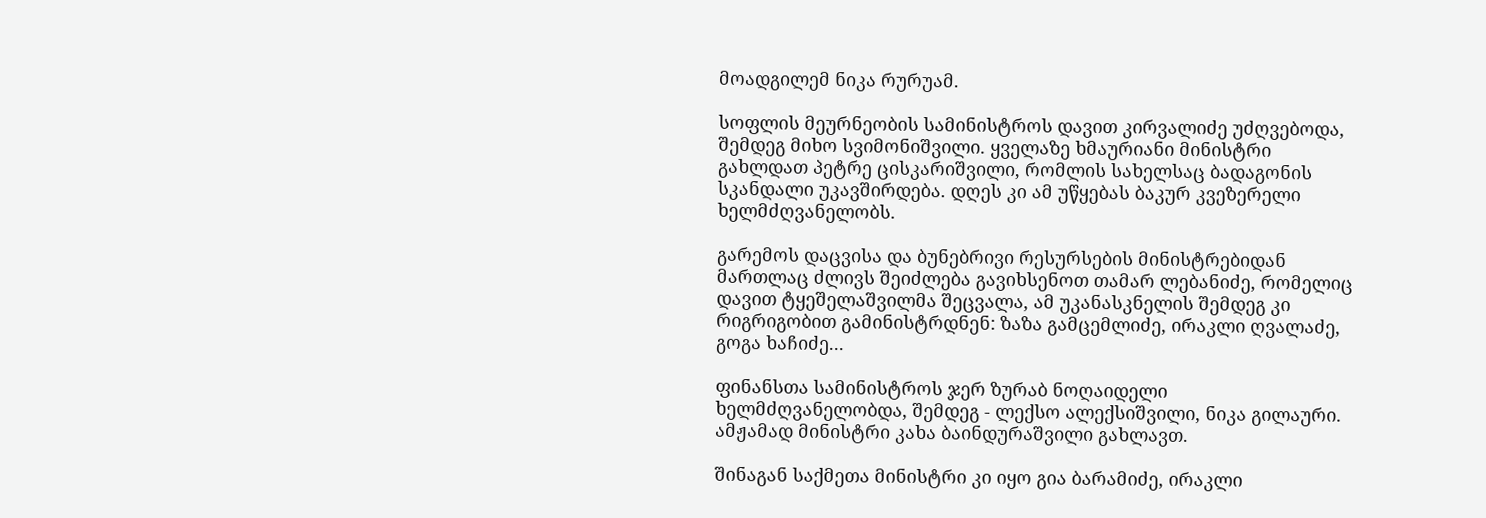მოადგილემ ნიკა რურუამ.

სოფლის მეურნეობის სამინისტროს დავით კირვალიძე უძღვებოდა, შემდეგ მიხო სვიმონიშვილი. ყველაზე ხმაურიანი მინისტრი გახლდათ პეტრე ცისკარიშვილი, რომლის სახელსაც ბადაგონის სკანდალი უკავშირდება. დღეს კი ამ უწყებას ბაკურ კვეზერელი ხელმძღვანელობს.

გარემოს დაცვისა და ბუნებრივი რესურსების მინისტრებიდან მართლაც ძლივს შეიძლება გავიხსენოთ თამარ ლებანიძე, რომელიც დავით ტყეშელაშვილმა შეცვალა, ამ უკანასკნელის შემდეგ კი რიგრიგობით გამინისტრდნენ: ზაზა გამცემლიძე, ირაკლი ღვალაძე, გოგა ხაჩიძე...

ფინანსთა სამინისტროს ჯერ ზურაბ ნოღაიდელი ხელმძღვანელობდა, შემდეგ - ლექსო ალექსიშვილი, ნიკა გილაური. ამჟამად მინისტრი კახა ბაინდურაშვილი გახლავთ.

შინაგან საქმეთა მინისტრი კი იყო გია ბარამიძე, ირაკლი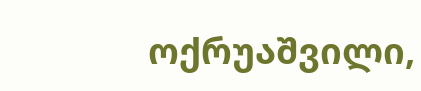ოქრუაშვილი,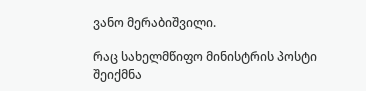ვანო მერაბიშვილი.

რაც სახელმწიფო მინისტრის პოსტი შეიქმნა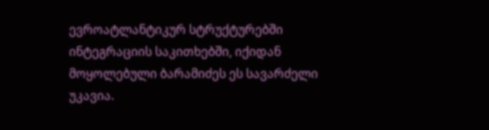ევროატლანტიკურ სტრუქტურებში ინტეგრაციის საკითხებში, იქიდან მოყოლებული ბარამიძეს ეს სავარძელი უკავია.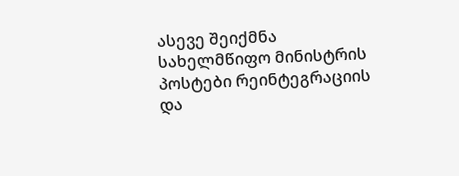ასევე შეიქმნა სახელმწიფო მინისტრის პოსტები რეინტეგრაციის და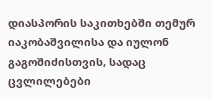დიასპორის საკითხებში თემურ იაკობაშვილისა და იულონ გაგოშიძისთვის, სადაც ცვლილებები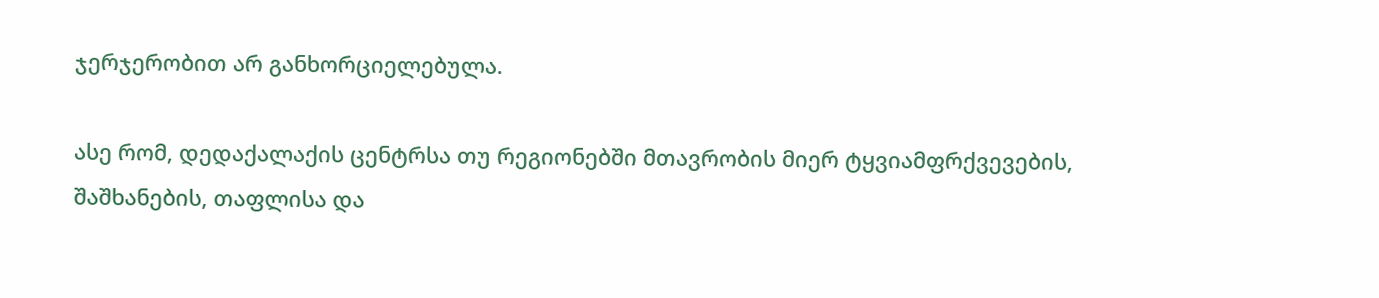ჯერჯერობით არ განხორციელებულა.

ასე რომ, დედაქალაქის ცენტრსა თუ რეგიონებში მთავრობის მიერ ტყვიამფრქვევების, შაშხანების, თაფლისა და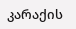კარაქის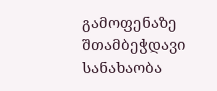გამოფენაზე შთამბეჭდავი სანახაობა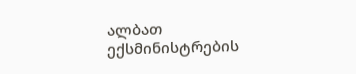ალბათ ექსმინისტრების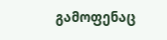გამოფენაც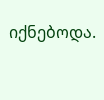იქნებოდა.